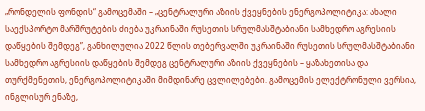„რონდელის ფონდის“ გამოცემაში – „ცენტრალური აზიის ქვეყნების ენერგოპოლიტიკა: ახალი საექსპორტო მარშრუტების ძიება უკრაინაში რუსეთის სრულმასშტაბიანი სამხედრო აგრესიის დაწყების შემდეგ”, განხილულია 2022 წლის თებერვალში უკრაინაში რუსეთის სრულმასშტაბიანი სამხედრო აგრესიის დაწყების შემდეგ ცენტრალური აზიის ქვეყნების – ყაზახეთისა და თურქმენეთის, ენერგოპოლიტიკაში მიმდინარე ცვლილებები. გამოცემის ელექტრონული ვერსია, ინგლისურ ენაზე,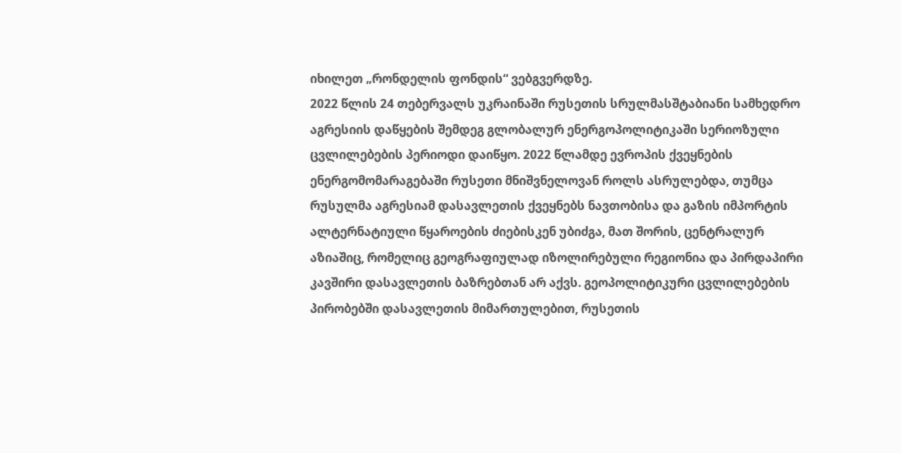იხილეთ „რონდელის ფონდის“ ვებგვერდზე.
2022 წლის 24 თებერვალს უკრაინაში რუსეთის სრულმასშტაბიანი სამხედრო აგრესიის დაწყების შემდეგ გლობალურ ენერგოპოლიტიკაში სერიოზული ცვლილებების პერიოდი დაიწყო. 2022 წლამდე ევროპის ქვეყნების ენერგომომარაგებაში რუსეთი მნიშვნელოვან როლს ასრულებდა, თუმცა რუსულმა აგრესიამ დასავლეთის ქვეყნებს ნავთობისა და გაზის იმპორტის ალტერნატიული წყაროების ძიებისკენ უბიძგა, მათ შორის, ცენტრალურ აზიაშიც, რომელიც გეოგრაფიულად იზოლირებული რეგიონია და პირდაპირი კავშირი დასავლეთის ბაზრებთან არ აქვს. გეოპოლიტიკური ცვლილებების პირობებში დასავლეთის მიმართულებით, რუსეთის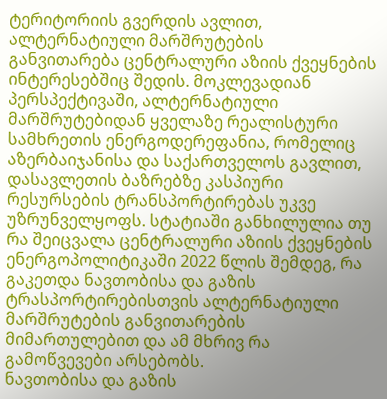ტერიტორიის გვერდის ავლით, ალტერნატიული მარშრუტების განვითარება ცენტრალური აზიის ქვეყნების ინტერესებშიც შედის. მოკლევადიან პერსპექტივაში, ალტერნატიული მარშრუტებიდან ყველაზე რეალისტური სამხრეთის ენერგოდერეფანია, რომელიც აზერბაიჯანისა და საქართველოს გავლით, დასავლეთის ბაზრებზე კასპიური რესურსების ტრანსპორტირებას უკვე უზრუნველყოფს. სტატიაში განხილულია თუ რა შეიცვალა ცენტრალური აზიის ქვეყნების ენერგოპოლიტიკაში 2022 წლის შემდეგ, რა გაკეთდა ნავთობისა და გაზის ტრასპორტირებისთვის ალტერნატიული მარშრუტების განვითარების მიმართულებით და ამ მხრივ რა გამოწვევები არსებობს.
ნავთობისა და გაზის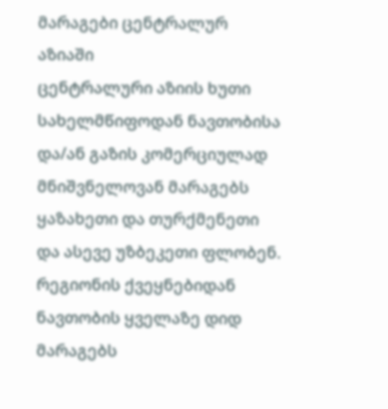მარაგები ცენტრალურ აზიაში
ცენტრალური აზიის ხუთი სახელმწიფოდან ნავთობისა და/ან გაზის კომერციულად მნიშვნელოვან მარაგებს ყაზახეთი და თურქმენეთი და ასევე უზბეკეთი ფლობენ. რეგიონის ქვეყნებიდან ნავთობის ყველაზე დიდ მარაგებს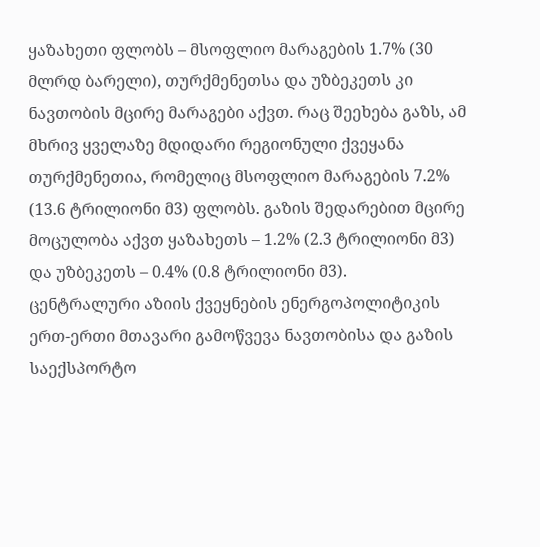ყაზახეთი ფლობს – მსოფლიო მარაგების 1.7% (30 მლრდ ბარელი), თურქმენეთსა და უზბეკეთს კი ნავთობის მცირე მარაგები აქვთ. რაც შეეხება გაზს, ამ მხრივ ყველაზე მდიდარი რეგიონული ქვეყანა თურქმენეთია, რომელიც მსოფლიო მარაგების 7.2% (13.6 ტრილიონი მ3) ფლობს. გაზის შედარებით მცირე მოცულობა აქვთ ყაზახეთს – 1.2% (2.3 ტრილიონი მ3) და უზბეკეთს – 0.4% (0.8 ტრილიონი მ3).
ცენტრალური აზიის ქვეყნების ენერგოპოლიტიკის ერთ-ერთი მთავარი გამოწვევა ნავთობისა და გაზის საექსპორტო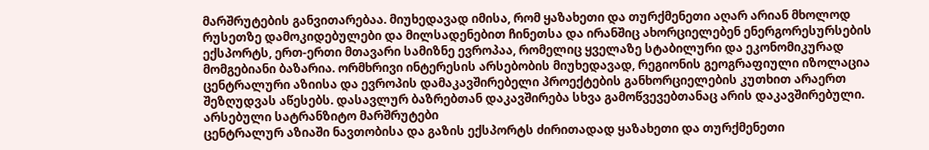მარშრუტების განვითარებაა. მიუხედავად იმისა, რომ ყაზახეთი და თურქმენეთი აღარ არიან მხოლოდ რუსეთზე დამოკიდებულები და მილსადენებით ჩინეთსა და ირანშიც ახორციელებენ ენერგორესურსების ექსპორტს, ერთ-ერთი მთავარი სამიზნე ევროპაა, რომელიც ყველაზე სტაბილური და ეკონომიკურად მომგებიანი ბაზარია. ორმხრივი ინტერესის არსებობის მიუხედავად, რეგიონის გეოგრაფიული იზოლაცია ცენტრალური აზიისა და ევროპის დამაკავშირებელი პროექტების განხორციელების კუთხით არაერთ შეზღუდვას აწესებს. დასავლურ ბაზრებთან დაკავშირება სხვა გამოწვევებთანაც არის დაკავშირებული.
არსებული სატრანზიტო მარშრუტები
ცენტრალურ აზიაში ნავთობისა და გაზის ექსპორტს ძირითადად ყაზახეთი და თურქმენეთი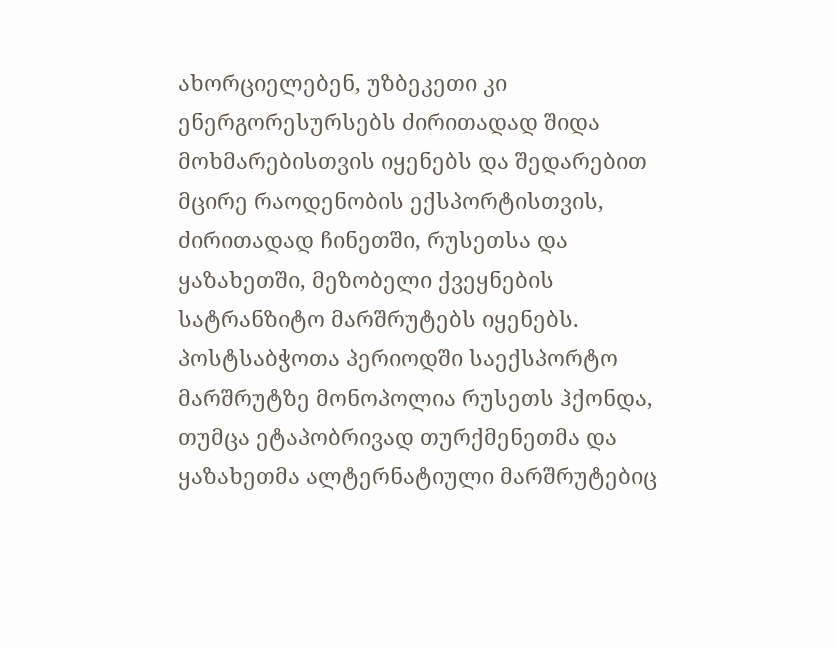ახორციელებენ, უზბეკეთი კი ენერგორესურსებს ძირითადად შიდა მოხმარებისთვის იყენებს და შედარებით მცირე რაოდენობის ექსპორტისთვის, ძირითადად ჩინეთში, რუსეთსა და ყაზახეთში, მეზობელი ქვეყნების სატრანზიტო მარშრუტებს იყენებს. პოსტსაბჭოთა პერიოდში საექსპორტო მარშრუტზე მონოპოლია რუსეთს ჰქონდა, თუმცა ეტაპობრივად თურქმენეთმა და ყაზახეთმა ალტერნატიული მარშრუტებიც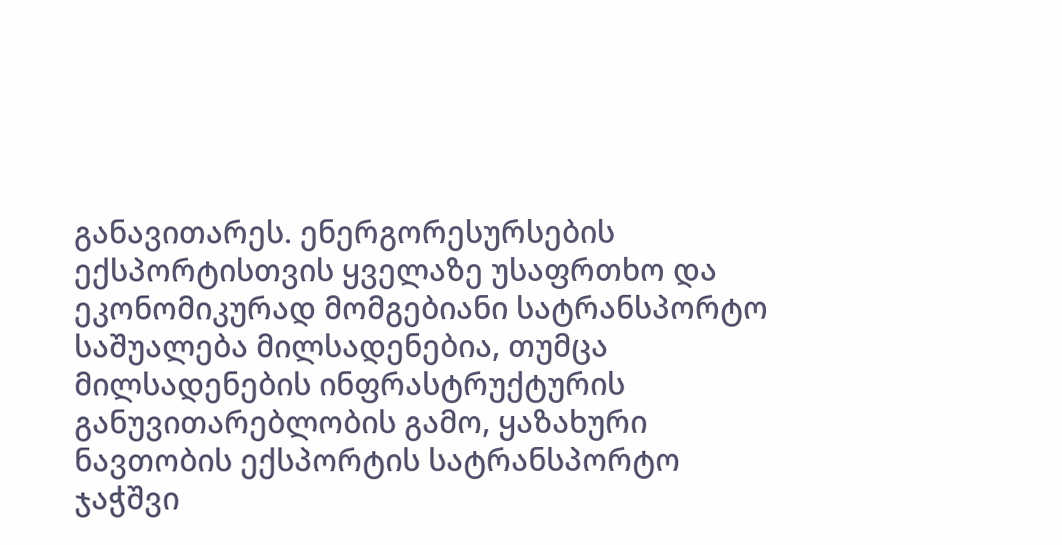განავითარეს. ენერგორესურსების ექსპორტისთვის ყველაზე უსაფრთხო და ეკონომიკურად მომგებიანი სატრანსპორტო საშუალება მილსადენებია, თუმცა მილსადენების ინფრასტრუქტურის განუვითარებლობის გამო, ყაზახური ნავთობის ექსპორტის სატრანსპორტო ჯაჭშვი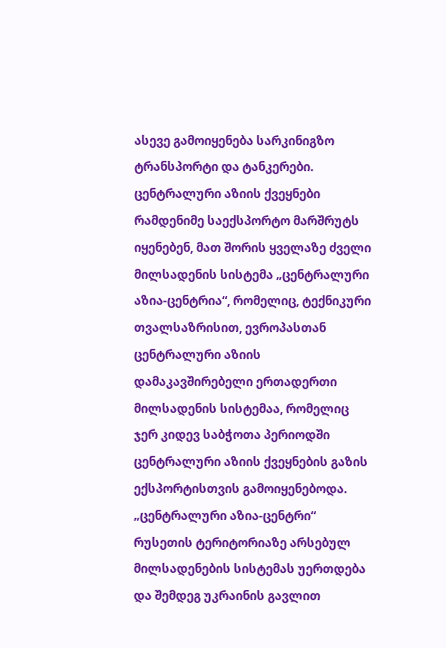ასევე გამოიყენება სარკინიგზო ტრანსპორტი და ტანკერები.
ცენტრალური აზიის ქვეყნები რამდენიმე საექსპორტო მარშრუტს იყენებენ, მათ შორის ყველაზე ძველი მილსადენის სისტემა „ცენტრალური აზია-ცენტრია“, რომელიც, ტექნიკური თვალსაზრისით, ევროპასთან ცენტრალური აზიის დამაკავშირებელი ერთადერთი მილსადენის სისტემაა, რომელიც ჯერ კიდევ საბჭოთა პერიოდში ცენტრალური აზიის ქვეყნების გაზის ექსპორტისთვის გამოიყენებოდა. „ცენტრალური აზია-ცენტრი“ რუსეთის ტერიტორიაზე არსებულ მილსადენების სისტემას უერთდება და შემდეგ უკრაინის გავლით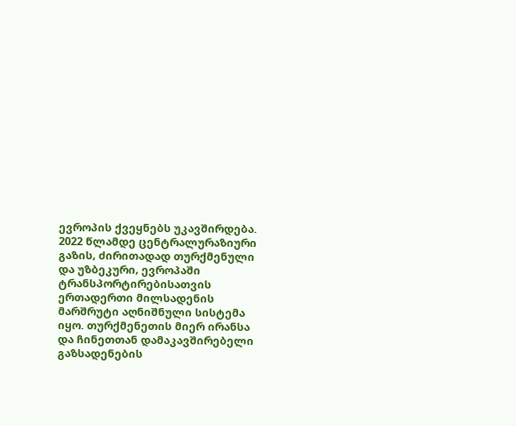ევროპის ქვეყნებს უკავშირდება. 2022 წლამდე ცენტრალურაზიური გაზის, ძირითადად თურქმენული და უზბეკური, ევროპაში ტრანსპორტირებისათვის ერთადერთი მილსადენის მარშრუტი აღნიშნული სისტემა იყო. თურქმენეთის მიერ ირანსა და ჩინეთთან დამაკავშირებელი გაზსადენების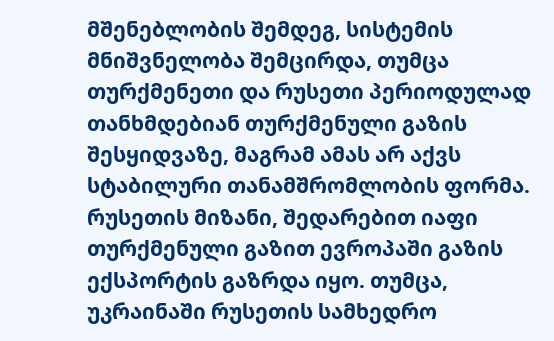მშენებლობის შემდეგ, სისტემის მნიშვნელობა შემცირდა, თუმცა თურქმენეთი და რუსეთი პერიოდულად თანხმდებიან თურქმენული გაზის შესყიდვაზე, მაგრამ ამას არ აქვს სტაბილური თანამშრომლობის ფორმა. რუსეთის მიზანი, შედარებით იაფი თურქმენული გაზით ევროპაში გაზის ექსპორტის გაზრდა იყო. თუმცა, უკრაინაში რუსეთის სამხედრო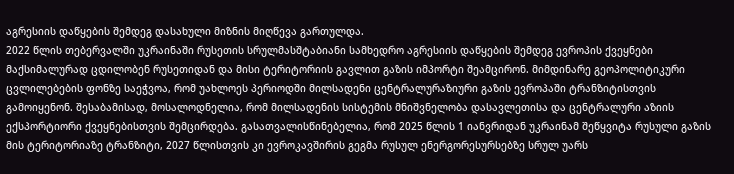აგრესიის დაწყების შემდეგ დასახული მიზნის მიღწევა გართულდა.
2022 წლის თებერვალში უკრაინაში რუსეთის სრულმასშტაბიანი სამხედრო აგრესიის დაწყების შემდეგ ევროპის ქვეყნები მაქსიმალურად ცდილობენ რუსეთიდან და მისი ტერიტორიის გავლით გაზის იმპორტი შეამცირონ. მიმდინარე გეოპოლიტიკური ცვლილებების ფონზე საეჭვოა, რომ უახლოეს პერიოდში მილსადენი ცენტრალურაზიური გაზის ევროპაში ტრანზიტისთვის გამოიყენონ. შესაბამისად, მოსალოდნელია, რომ მილსადენის სისტემის მნიშვნელობა დასავლეთისა და ცენტრალური აზიის ექსპორტიორი ქვეყნებისთვის შემცირდება. გასათვალისწინებელია, რომ 2025 წლის 1 იანვრიდან უკრაინამ შეწყვიტა რუსული გაზის მის ტერიტორიაზე ტრანზიტი, 2027 წლისთვის კი ევროკავშირის გეგმა რუსულ ენერგორესურსებზე სრულ უარს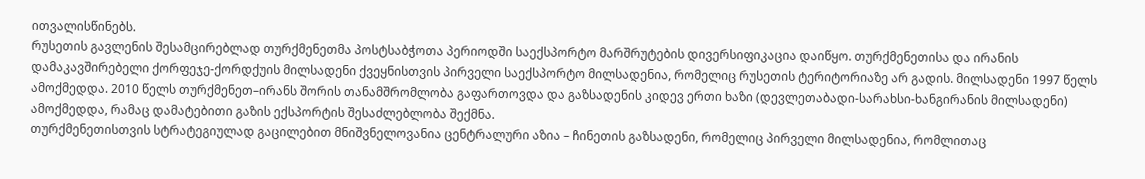ითვალისწინებს.
რუსეთის გავლენის შესამცირებლად თურქმენეთმა პოსტსაბჭოთა პერიოდში საექსპორტო მარშრუტების დივერსიფიკაცია დაიწყო. თურქმენეთისა და ირანის დამაკავშირებელი ქორფეჯე-ქორდქუის მილსადენი ქვეყნისთვის პირველი საექსპორტო მილსადენია, რომელიც რუსეთის ტერიტორიაზე არ გადის. მილსადენი 1997 წელს ამოქმედდა. 2010 წელს თურქმენეთ–ირანს შორის თანამშრომლობა გაფართოვდა და გაზსადენის კიდევ ერთი ხაზი (დევლეთაბადი-სარახსი-ხანგირანის მილსადენი) ამოქმედდა, რამაც დამატებითი გაზის ექსპორტის შესაძლებლობა შექმნა.
თურქმენეთისთვის სტრატეგიულად გაცილებით მნიშვნელოვანია ცენტრალური აზია – ჩინეთის გაზსადენი, რომელიც პირველი მილსადენია, რომლითაც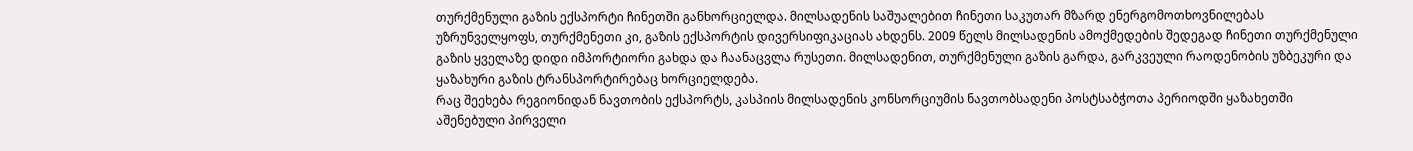თურქმენული გაზის ექსპორტი ჩინეთში განხორციელდა. მილსადენის საშუალებით ჩინეთი საკუთარ მზარდ ენერგომოთხოვნილებას უზრუნველყოფს, თურქმენეთი კი, გაზის ექსპორტის დივერსიფიკაციას ახდენს. 2009 წელს მილსადენის ამოქმედების შედეგად ჩინეთი თურქმენული გაზის ყველაზე დიდი იმპორტიორი გახდა და ჩაანაცვლა რუსეთი. მილსადენით, თურქმენული გაზის გარდა, გარკვეული რაოდენობის უზბეკური და ყაზახური გაზის ტრანსპორტირებაც ხორციელდება.
რაც შეეხება რეგიონიდან ნავთობის ექსპორტს, კასპიის მილსადენის კონსორციუმის ნავთობსადენი პოსტსაბჭოთა პერიოდში ყაზახეთში აშენებული პირველი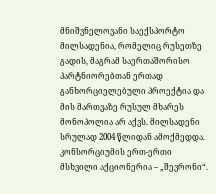მნიშვნელოვანი საექსპორტო მილსადენია, რომელიც რუსეთზე გადის, მაგრამ საერთაშორისო პარტნიორებთან ერთად განხორციელებული პროექტია და მის მართვაზე რუსულ მხარეს მონოპოლია არ აქვს. მილსადენი სრულად 2004 წლიდან ამოქმედდა. კონსორციუმის ერთ-ერთი მსხვილი აქციონერია – „შევრონი“.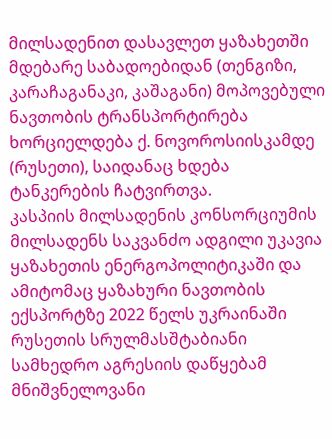მილსადენით დასავლეთ ყაზახეთში მდებარე საბადოებიდან (თენგიზი, კარაჩაგანაკი, კაშაგანი) მოპოვებული ნავთობის ტრანსპორტირება ხორციელდება ქ. ნოვოროსიისკამდე (რუსეთი), საიდანაც ხდება ტანკერების ჩატვირთვა.
კასპიის მილსადენის კონსორციუმის მილსადენს საკვანძო ადგილი უკავია ყაზახეთის ენერგოპოლიტიკაში და ამიტომაც ყაზახური ნავთობის ექსპორტზე 2022 წელს უკრაინაში რუსეთის სრულმასშტაბიანი სამხედრო აგრესიის დაწყებამ მნიშვნელოვანი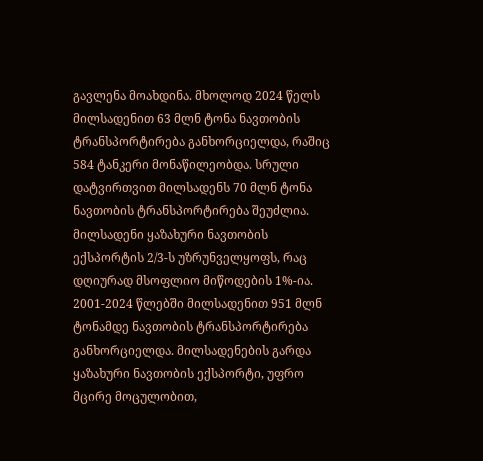გავლენა მოახდინა. მხოლოდ 2024 წელს მილსადენით 63 მლნ ტონა ნავთობის ტრანსპორტირება განხორციელდა, რაშიც 584 ტანკერი მონაწილეობდა. სრული დატვირთვით მილსადენს 70 მლნ ტონა ნავთობის ტრანსპორტირება შეუძლია. მილსადენი ყაზახური ნავთობის ექსპორტის 2/3-ს უზრუნველყოფს, რაც დღიურად მსოფლიო მიწოდების 1%-ია. 2001-2024 წლებში მილსადენით 951 მლნ ტონამდე ნავთობის ტრანსპორტირება განხორციელდა. მილსადენების გარდა ყაზახური ნავთობის ექსპორტი, უფრო მცირე მოცულობით,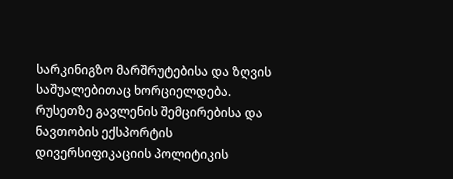სარკინიგზო მარშრუტებისა და ზღვის საშუალებითაც ხორციელდება.
რუსეთზე გავლენის შემცირებისა და ნავთობის ექსპორტის დივერსიფიკაციის პოლიტიკის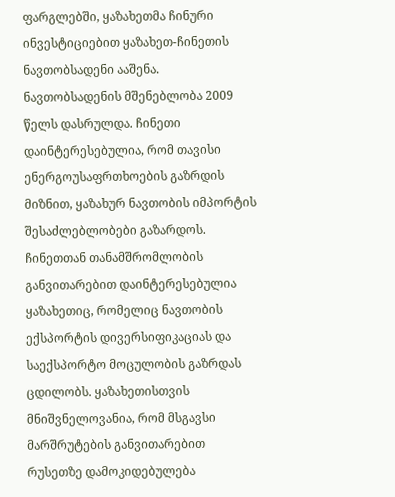ფარგლებში, ყაზახეთმა ჩინური ინვესტიციებით ყაზახეთ-ჩინეთის ნავთობსადენი ააშენა. ნავთობსადენის მშენებლობა 2009 წელს დასრულდა. ჩინეთი დაინტერესებულია, რომ თავისი ენერგოუსაფრთხოების გაზრდის მიზნით, ყაზახურ ნავთობის იმპორტის შესაძლებლობები გაზარდოს. ჩინეთთან თანამშრომლობის განვითარებით დაინტერესებულია ყაზახეთიც, რომელიც ნავთობის ექსპორტის დივერსიფიკაციას და საექსპორტო მოცულობის გაზრდას ცდილობს. ყაზახეთისთვის მნიშვნელოვანია, რომ მსგავსი მარშრუტების განვითარებით რუსეთზე დამოკიდებულება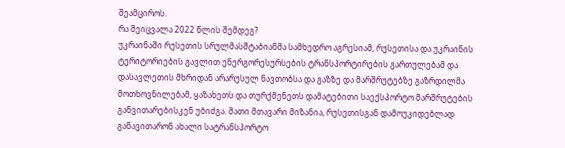შეამციროს.
რა შეიცვალა 2022 წლის შემდეგ?
უკრაინაში რუსეთის სრულმასშტაბიანმა სამხედრო აგრესიამ, რუსეთისა და უკრაინის ტერიტორიების გავლით ენერგორესურსების ტრანსპორტირების გართულებამ და დასავლეთის მხრიდან არარუსულ ნავთობსა და გაზზე და მარშრუტებზე გაზრდილმა მოთხოვნილებამ, ყაზახეთს და თურქმენეთს დამატებითი საექსპორტო მარშრუტების განვითარებისკენ უბიძგა. მათი მთავარი მიზანია, რუსეთისგან დამოუკიდებლად განავითარონ ახალი სატრანსპორტო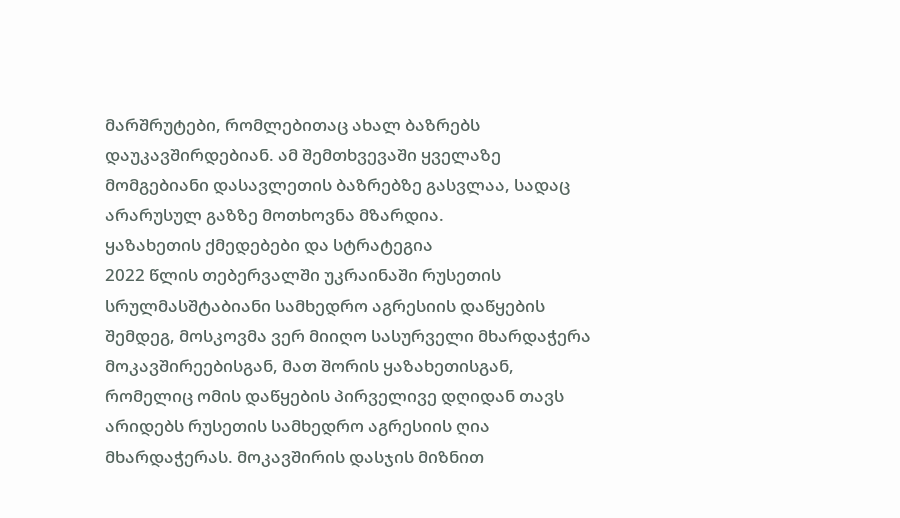მარშრუტები, რომლებითაც ახალ ბაზრებს დაუკავშირდებიან. ამ შემთხვევაში ყველაზე მომგებიანი დასავლეთის ბაზრებზე გასვლაა, სადაც არარუსულ გაზზე მოთხოვნა მზარდია.
ყაზახეთის ქმედებები და სტრატეგია
2022 წლის თებერვალში უკრაინაში რუსეთის სრულმასშტაბიანი სამხედრო აგრესიის დაწყების შემდეგ, მოსკოვმა ვერ მიიღო სასურველი მხარდაჭერა მოკავშირეებისგან, მათ შორის ყაზახეთისგან, რომელიც ომის დაწყების პირველივე დღიდან თავს არიდებს რუსეთის სამხედრო აგრესიის ღია მხარდაჭერას. მოკავშირის დასჯის მიზნით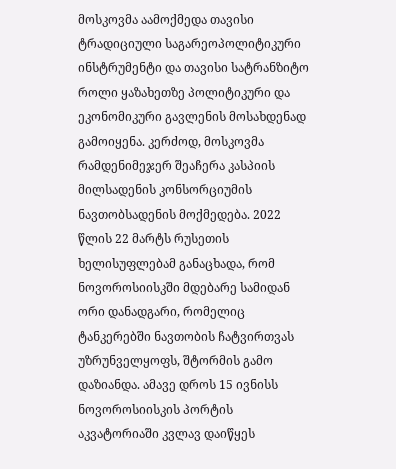მოსკოვმა აამოქმედა თავისი ტრადიციული საგარეოპოლიტიკური ინსტრუმენტი და თავისი სატრანზიტო როლი ყაზახეთზე პოლიტიკური და ეკონომიკური გავლენის მოსახდენად გამოიყენა. კერძოდ, მოსკოვმა რამდენიმეჯერ შეაჩერა კასპიის მილსადენის კონსორციუმის ნავთობსადენის მოქმედება. 2022 წლის 22 მარტს რუსეთის ხელისუფლებამ განაცხადა, რომ ნოვოროსიისკში მდებარე სამიდან ორი დანადგარი, რომელიც ტანკერებში ნავთობის ჩატვირთვას უზრუნველყოფს, შტორმის გამო დაზიანდა. ამავე დროს 15 ივნისს ნოვოროსიისკის პორტის აკვატორიაში კვლავ დაიწყეს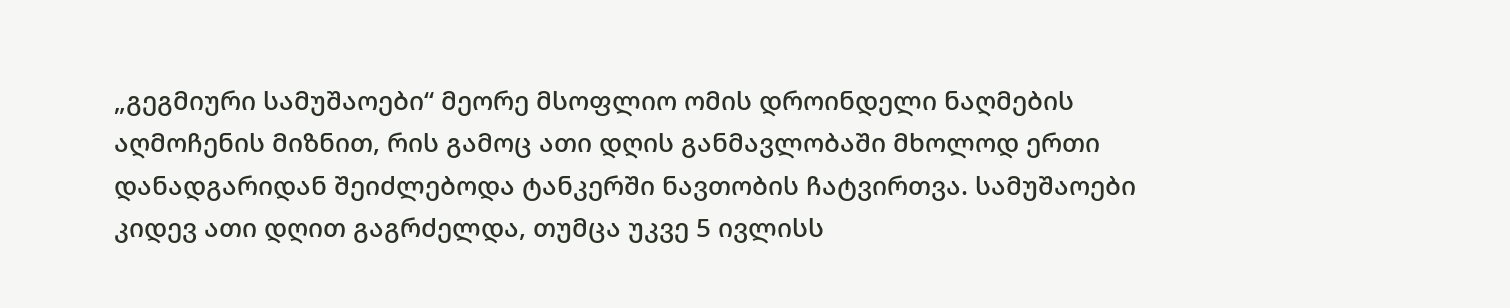„გეგმიური სამუშაოები“ მეორე მსოფლიო ომის დროინდელი ნაღმების აღმოჩენის მიზნით, რის გამოც ათი დღის განმავლობაში მხოლოდ ერთი დანადგარიდან შეიძლებოდა ტანკერში ნავთობის ჩატვირთვა. სამუშაოები კიდევ ათი დღით გაგრძელდა, თუმცა უკვე 5 ივლისს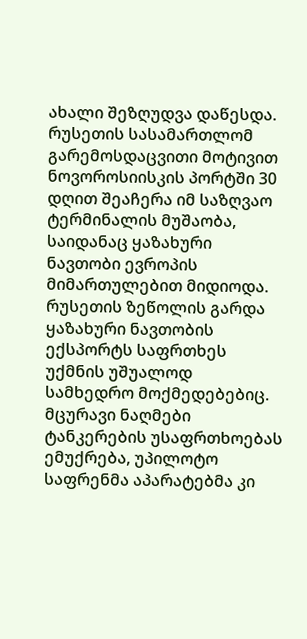ახალი შეზღუდვა დაწესდა. რუსეთის სასამართლომ გარემოსდაცვითი მოტივით ნოვოროსიისკის პორტში 30 დღით შეაჩერა იმ საზღვაო ტერმინალის მუშაობა, საიდანაც ყაზახური ნავთობი ევროპის მიმართულებით მიდიოდა.
რუსეთის ზეწოლის გარდა ყაზახური ნავთობის ექსპორტს საფრთხეს უქმნის უშუალოდ სამხედრო მოქმედებებიც. მცურავი ნაღმები ტანკერების უსაფრთხოებას ემუქრება, უპილოტო საფრენმა აპარატებმა კი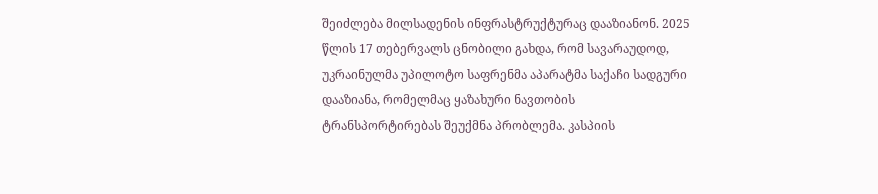შეიძლება მილსადენის ინფრასტრუქტურაც დააზიანონ. 2025 წლის 17 თებერვალს ცნობილი გახდა, რომ სავარაუდოდ, უკრაინულმა უპილოტო საფრენმა აპარატმა საქაჩი სადგური დააზიანა, რომელმაც ყაზახური ნავთობის ტრანსპორტირებას შეუქმნა პრობლემა. კასპიის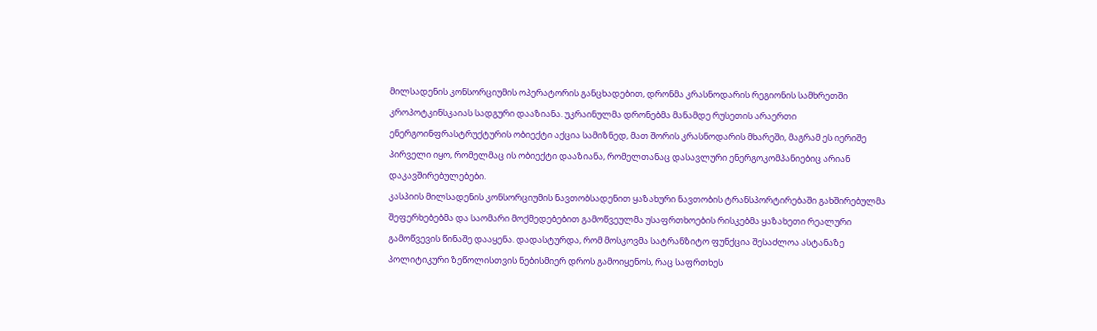მილსადენის კონსორციუმის ოპერატორის განცხადებით, დრონმა კრასნოდარის რეგიონის სამხრეთში კროპოტკინსკაიას სადგური დააზიანა. უკრაინულმა დრონებმა მანამდე რუსეთის არაერთი ენერგოინფრასტრუქტურის ობიექტი აქცია სამიზნედ, მათ შორის კრასნოდარის მხარეში, მაგრამ ეს იერიშე პირველი იყო, რომელმაც ის ობიექტი დააზიანა, რომელთანაც დასავლური ენერგოკომპანიებიც არიან დაკავშირებულებები.
კასპიის მილსადენის კონსორციუმის ნავთობსადენით ყაზახური ნავთობის ტრანსპორტირებაში გახშირებულმა შეფერხებებმა და საომარი მოქმედებებით გამოწვეულმა უსაფრთხოების რისკებმა ყაზახეთი რეალური გამოწვევის წინაშე დააყენა. დადასტურდა, რომ მოსკოვმა სატრანზიტო ფუნქცია შესაძლოა ასტანაზე პოლიტიკური ზეწოლისთვის ნებისმიერ დროს გამოიყენოს, რაც საფრთხეს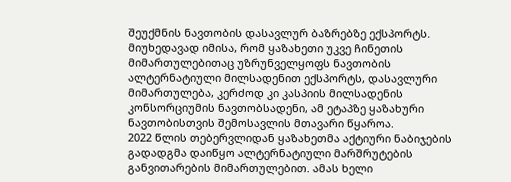შეუქმნის ნავთობის დასავლურ ბაზრებზე ექსპორტს. მიუხედავად იმისა, რომ ყაზახეთი უკვე ჩინეთის მიმართულებითაც უზრუნველყოფს ნავთობის ალტერნატიული მილსადენით ექსპორტს, დასავლური მიმართულება, კერძოდ კი კასპიის მილსადენის კონსორციუმის ნავთობსადენი, ამ ეტაპზე ყაზახური ნავთობისთვის შემოსავლის მთავარი წყაროა.
2022 წლის თებერვლიდან ყაზახეთმა აქტიური ნაბიჯების გადადგმა დაიწყო ალტერნატიული მარშრუტების განვითარების მიმართულებით. ამას ხელი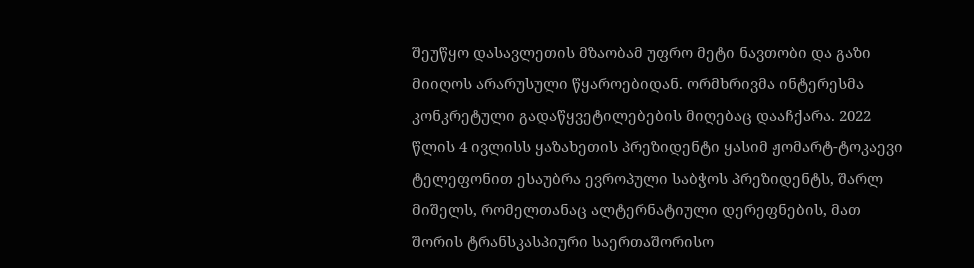შეუწყო დასავლეთის მზაობამ უფრო მეტი ნავთობი და გაზი მიიღოს არარუსული წყაროებიდან. ორმხრივმა ინტერესმა კონკრეტული გადაწყვეტილებების მიღებაც დააჩქარა. 2022 წლის 4 ივლისს ყაზახეთის პრეზიდენტი ყასიმ ჟომარტ-ტოკაევი ტელეფონით ესაუბრა ევროპული საბჭოს პრეზიდენტს, შარლ მიშელს, რომელთანაც ალტერნატიული დერეფნების, მათ შორის ტრანსკასპიური საერთაშორისო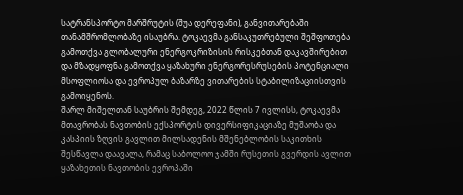სატრანსპორტო მარშრუტის (შუა დერეფანი), განვითარებაში თანამშრომლობაზე ისაუბრა. ტოკაევმა განსაკუთრებული შეშფოთება გამოთქვა გლობალური ენერგოკრიზისის რისკებთან დაკავშირებით და მზადყოფნა გამოთქვა ყაზახური ენერგორესრუსების პოტენციალი მსოფლიოსა და ევროპულ ბაზარზე ვითარების სტაბილიზაციისთვის გამოიყენოს.
შარლ მიშელთან საუბრის შემდეგ, 2022 წლის 7 ივლისს, ტოკაევმა მთავრობას ნავთობის ექსპორტის დივერსიფიკაციაზე მუშაობა და კასპიის ზღვის გავლით მილსადენის მშენებლობის საკითხის შესწავლა დაავალა, რამაც საბოლოო ჯამში რუსეთის გვერდის ავლით ყაზახეთის ნავთობის ევროპაში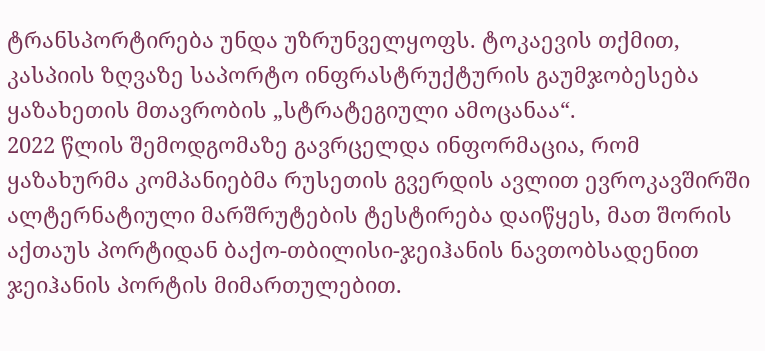ტრანსპორტირება უნდა უზრუნველყოფს. ტოკაევის თქმით, კასპიის ზღვაზე საპორტო ინფრასტრუქტურის გაუმჯობესება ყაზახეთის მთავრობის „სტრატეგიული ამოცანაა“.
2022 წლის შემოდგომაზე გავრცელდა ინფორმაცია, რომ ყაზახურმა კომპანიებმა რუსეთის გვერდის ავლით ევროკავშირში ალტერნატიული მარშრუტების ტესტირება დაიწყეს, მათ შორის აქთაუს პორტიდან ბაქო-თბილისი-ჯეიჰანის ნავთობსადენით ჯეიჰანის პორტის მიმართულებით.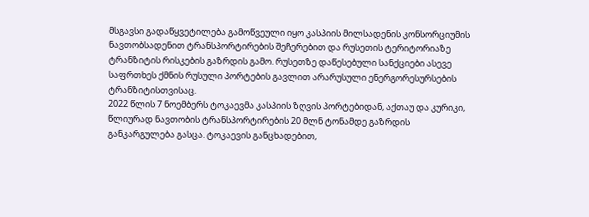მსგავსი გადაწყვეტილება გამოწვეული იყო კასპიის მილსადენის კონსორციუმის ნავთობსადენით ტრანსპორტირების შეჩერებით და რუსეთის ტერიტორიაზე ტრანზიტის რისკების გაზრდის გამო. რუსეთზე დაწესებული სანქციები ასევე საფრთხეს ქმნის რუსული პორტების გავლით არარუსული ენერგორესურსების ტრანზიტისთვისაც.
2022 წლის 7 ნოემბერს ტოკაევმა კასპიის ზღვის პორტებიდან, აქთაუ და კურიკი, წლიურად ნავთობის ტრანსპორტირების 20 მლნ ტონამდე გაზრდის განკარგულება გასცა. ტოკაევის განცხადებით,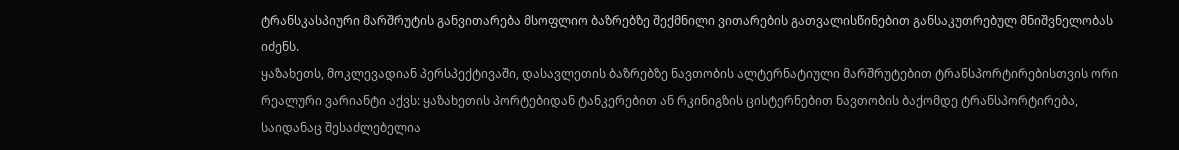ტრანსკასპიური მარშრუტის განვითარება მსოფლიო ბაზრებზე შექმნილი ვითარების გათვალისწინებით განსაკუთრებულ მნიშვნელობას იძენს.
ყაზახეთს, მოკლევადიან პერსპექტივაში, დასავლეთის ბაზრებზე ნავთობის ალტერნატიული მარშრუტებით ტრანსპორტირებისთვის ორი რეალური ვარიანტი აქვს: ყაზახეთის პორტებიდან ტანკერებით ან რკინიგზის ცისტერნებით ნავთობის ბაქომდე ტრანსპორტირება, საიდანაც შესაძლებელია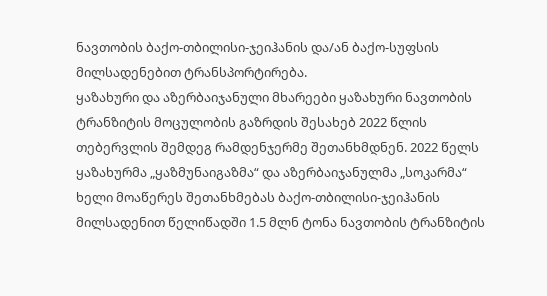ნავთობის ბაქო-თბილისი-ჯეიჰანის და/ან ბაქო-სუფსის მილსადენებით ტრანსპორტირება.
ყაზახური და აზერბაიჯანული მხარეები ყაზახური ნავთობის ტრანზიტის მოცულობის გაზრდის შესახებ 2022 წლის თებერვლის შემდეგ რამდენჯერმე შეთანხმდნენ. 2022 წელს ყაზახურმა „ყაზმუნაიგაზმა“ და აზერბაიჯანულმა „სოკარმა“ ხელი მოაწერეს შეთანხმებას ბაქო-თბილისი-ჯეიჰანის მილსადენით წელიწადში 1.5 მლნ ტონა ნავთობის ტრანზიტის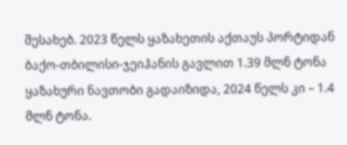შესახებ. 2023 წელს ყაზახეთის აქთაუს პორტიდან ბაქო-თბილისი-ჯეიჰანის გავლით 1.39 მლნ ტონა ყაზახური ნავთობი გადაიზიდა, 2024 წელს კი – 1.4 მლნ ტონა.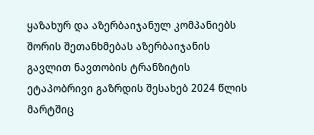ყაზახურ და აზერბაიჯანულ კომპანიებს შორის შეთანხმებას აზერბაიჯანის გავლით ნავთობის ტრანზიტის ეტაპობრივი გაზრდის შესახებ 2024 წლის მარტშიც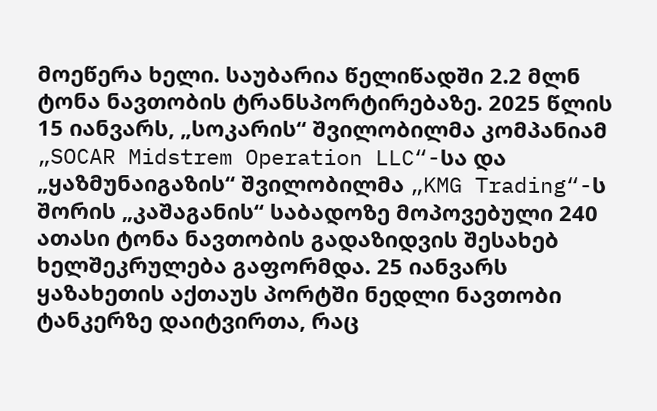მოეწერა ხელი. საუბარია წელიწადში 2.2 მლნ ტონა ნავთობის ტრანსპორტირებაზე. 2025 წლის 15 იანვარს, „სოკარის“ შვილობილმა კომპანიამ „SOCAR Midstrem Operation LLC“-სა და „ყაზმუნაიგაზის“ შვილობილმა „KMG Trading“-ს შორის „კაშაგანის“ საბადოზე მოპოვებული 240 ათასი ტონა ნავთობის გადაზიდვის შესახებ ხელშეკრულება გაფორმდა. 25 იანვარს ყაზახეთის აქთაუს პორტში ნედლი ნავთობი ტანკერზე დაიტვირთა, რაც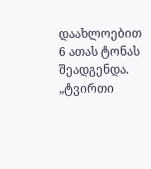დაახლოებით 6 ათას ტონას შეადგენდა. „ტვირთი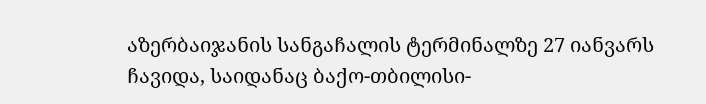აზერბაიჯანის სანგაჩალის ტერმინალზე 27 იანვარს ჩავიდა, საიდანაც ბაქო-თბილისი-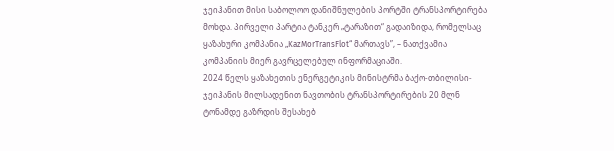ჯეიჰანით მისი საბოლოო დანიშნულების პორტში ტრანსპორტირება მოხდა. პირველი პარტია ტანკერ „ტარაზით“ გადაიზიდა, რომელსაც ყაზახური კომპანია „KazMorTransFlot“ მართავს”, – ნათქვამია კომპანიის მიერ გავრცელებულ ინფორმაციაში.
2024 წელს ყაზახეთის ენერგეტიკის მინისტრმა ბაქო-თბილისი-ჯეიჰანის მილსადენით ნავთობის ტრანსპორტირების 20 მლნ ტონამდე გაზრდის შესახებ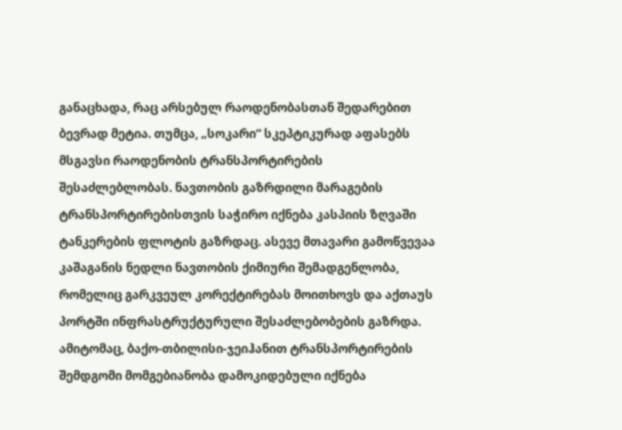განაცხადა, რაც არსებულ რაოდენობასთან შედარებით ბევრად მეტია. თუმცა, „სოკარი“ სკეპტიკურად აფასებს მსგავსი რაოდენობის ტრანსპორტირების შესაძლებლობას. ნავთობის გაზრდილი მარაგების ტრანსპორტირებისთვის საჭირო იქნება კასპიის ზღვაში ტანკერების ფლოტის გაზრდაც. ასევე მთავარი გამოწვევაა კაშაგანის ნედლი ნავთობის ქიმიური შემადგენლობა, რომელიც გარკვეულ კორექტირებას მოითხოვს და აქთაუს პორტში ინფრასტრუქტურული შესაძლებობების გაზრდა. ამიტომაც, ბაქო-თბილისი-ჯეიჰანით ტრანსპორტირების შემდგომი მომგებიანობა დამოკიდებული იქნება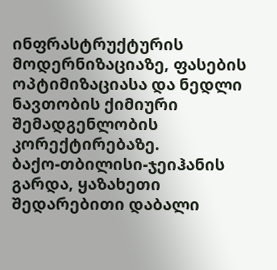ინფრასტრუქტურის მოდერნიზაციაზე, ფასების ოპტიმიზაციასა და ნედლი ნავთობის ქიმიური შემადგენლობის კორექტირებაზე.
ბაქო-თბილისი-ჯეიჰანის გარდა, ყაზახეთი შედარებითი დაბალი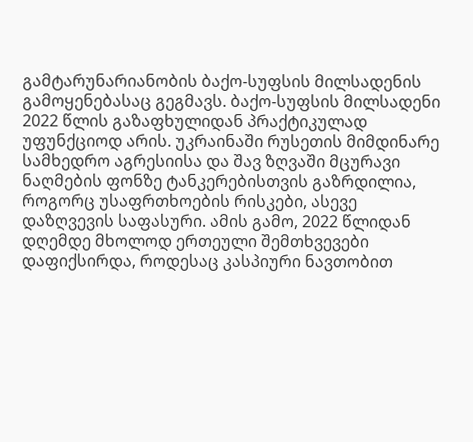გამტარუნარიანობის ბაქო-სუფსის მილსადენის გამოყენებასაც გეგმავს. ბაქო-სუფსის მილსადენი 2022 წლის გაზაფხულიდან პრაქტიკულად უფუნქციოდ არის. უკრაინაში რუსეთის მიმდინარე სამხედრო აგრესიისა და შავ ზღვაში მცურავი ნაღმების ფონზე ტანკერებისთვის გაზრდილია, როგორც უსაფრთხოების რისკები, ასევე დაზღვევის საფასური. ამის გამო, 2022 წლიდან დღემდე მხოლოდ ერთეული შემთხვევები დაფიქსირდა, როდესაც კასპიური ნავთობით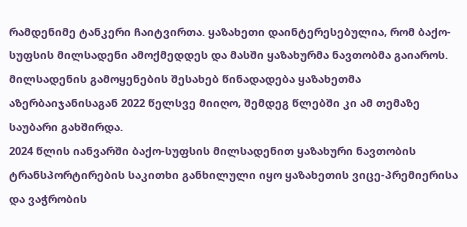რამდენიმე ტანკერი ჩაიტვირთა. ყაზახეთი დაინტერესებულია, რომ ბაქო-სუფსის მილსადენი ამოქმედდეს და მასში ყაზახურმა ნავთობმა გაიაროს. მილსადენის გამოყენების შესახებ წინადადება ყაზახეთმა აზერბაიჯანისაგან 2022 წელსვე მიიღო, შემდეგ წლებში კი ამ თემაზე საუბარი გახშირდა.
2024 წლის იანვარში ბაქო-სუფსის მილსადენით ყაზახური ნავთობის ტრანსპორტირების საკითხი განხილული იყო ყაზახეთის ვიცე-პრემიერისა და ვაჭრობის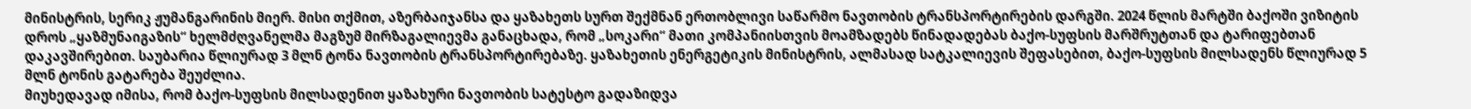მინისტრის, სერიკ ჟუმანგარინის მიერ. მისი თქმით, აზერბაიჯანსა და ყაზახეთს სურთ შექმნან ერთობლივი საწარმო ნავთობის ტრანსპორტირების დარგში. 2024 წლის მარტში ბაქოში ვიზიტის დროს „ყაზმუნაიგაზის“ ხელმძღვანელმა მაგზუმ მირზაგალიევმა განაცხადა, რომ „სოკარი“ მათი კომპანიისთვის მოამზადებს წინადადებას ბაქო-სუფსის მარშრუტთან და ტარიფებთან დაკავშირებით. საუბარია წლიურად 3 მლნ ტონა ნავთობის ტრანსპორტირებაზე. ყაზახეთის ენერგეტიკის მინისტრის, ალმასად სატკალიევის შეფასებით, ბაქო-სუფსის მილსადენს წლიურად 5 მლნ ტონის გატარება შეუძლია.
მიუხედავად იმისა, რომ ბაქო-სუფსის მილსადენით ყაზახური ნავთობის სატესტო გადაზიდვა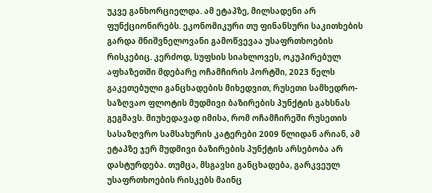უკვე განხორციელდა. ამ ეტაპზე, მილსადენი არ ფუნქციონირებს. ეკონომიკური თუ ფინანსური საკითხების გარდა მნიშვნელოვანი გამოწვევაა უსაფრთხოების რისკებიც. კერძოდ, სუფსის სიახლოვეს, ოკუპირებულ აფხაზეთში მდებარე ოჩამჩირის პორტში, 2023 წელს გაკეთებული განცხადების მიხედვით, რუსეთი სამხედრო-საზღვაო ფლოტის მუდმივი ბაზირების პუნქტის გახსნას გეგმავს. მიუხედავად იმისა, რომ ოჩამჩირეში რუსეთის სასაზღვრო სამსახურის კატერები 2009 წლიდან არიან, ამ ეტაპზე ჯერ მუდმივი ბაზირების პუნქტის არსებობა არ დასტურდება. თუმცა, მსგავსი განცხადება, გარკვეულ უსაფრთხოების რისკებს მაინც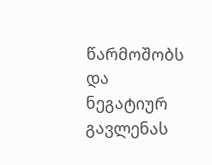წარმოშობს და ნეგატიურ გავლენას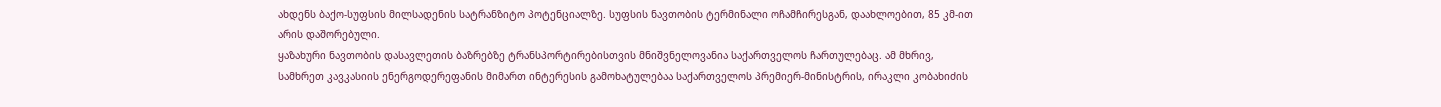ახდენს ბაქო-სუფსის მილსადენის სატრანზიტო პოტენციალზე. სუფსის ნავთობის ტერმინალი ოჩამჩირესგან, დაახლოებით, 85 კმ-ით არის დაშორებული.
ყაზახური ნავთობის დასავლეთის ბაზრებზე ტრანსპორტირებისთვის მნიშვნელოვანია საქართველოს ჩართულებაც. ამ მხრივ, სამხრეთ კავკასიის ენერგოდერეფანის მიმართ ინტერესის გამოხატულებაა საქართველოს პრემიერ-მინისტრის, ირაკლი კობახიძის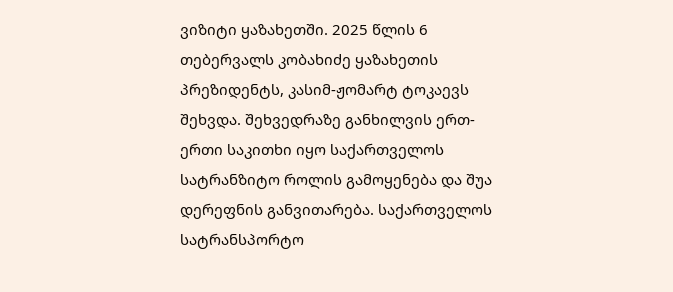ვიზიტი ყაზახეთში. 2025 წლის 6 თებერვალს კობახიძე ყაზახეთის პრეზიდენტს, კასიმ-ჟომარტ ტოკაევს შეხვდა. შეხვედრაზე განხილვის ერთ-ერთი საკითხი იყო საქართველოს სატრანზიტო როლის გამოყენება და შუა დერეფნის განვითარება. საქართველოს სატრანსპორტო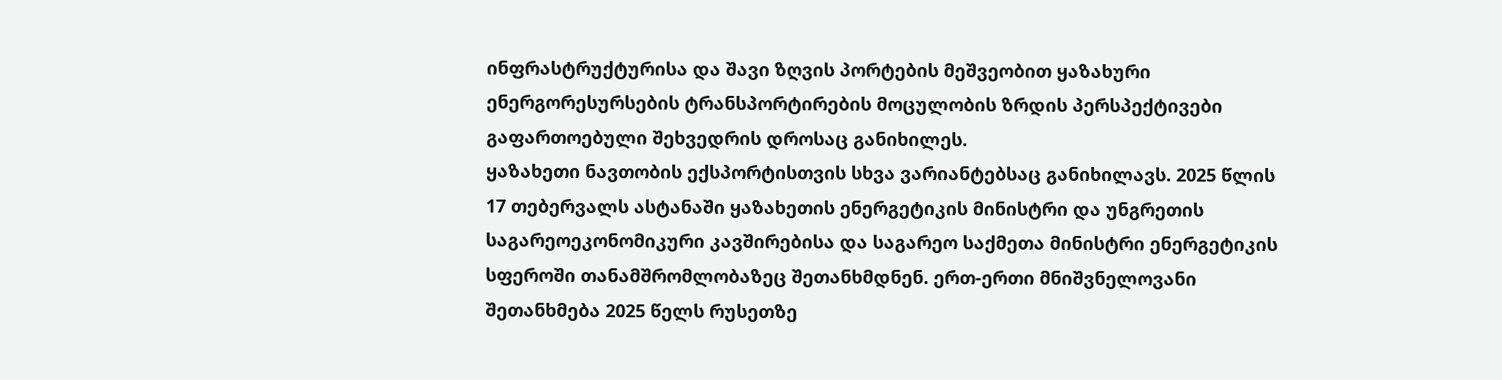ინფრასტრუქტურისა და შავი ზღვის პორტების მეშვეობით ყაზახური ენერგორესურსების ტრანსპორტირების მოცულობის ზრდის პერსპექტივები გაფართოებული შეხვედრის დროსაც განიხილეს.
ყაზახეთი ნავთობის ექსპორტისთვის სხვა ვარიანტებსაც განიხილავს. 2025 წლის 17 თებერვალს ასტანაში ყაზახეთის ენერგეტიკის მინისტრი და უნგრეთის საგარეოეკონომიკური კავშირებისა და საგარეო საქმეთა მინისტრი ენერგეტიკის სფეროში თანამშრომლობაზეც შეთანხმდნენ. ერთ-ერთი მნიშვნელოვანი შეთანხმება 2025 წელს რუსეთზე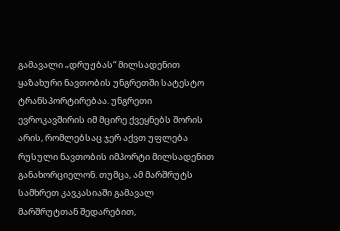გამავალი „დრუჟბას“ მილსადენით ყაზახური ნავთობის უნგრეთში სატესტო ტრანსპორტირებაა. უნგრეთი ევროკავშირის იმ მცირე ქვეყნებს შორის არის, რომლებსაც ჯერ აქვთ უფლება რუსული ნავთობის იმპორტი მილსადენით განახორციელონ. თუმცა, ამ მარშრუტს სამხრეთ კავკასიაში გამავალ მარშრუტთან შედარებით,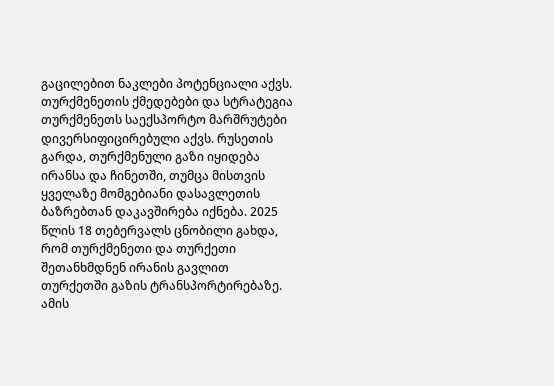გაცილებით ნაკლები პოტენციალი აქვს.
თურქმენეთის ქმედებები და სტრატეგია
თურქმენეთს საექსპორტო მარშრუტები დივერსიფიცირებული აქვს. რუსეთის გარდა, თურქმენული გაზი იყიდება ირანსა და ჩინეთში, თუმცა მისთვის ყველაზე მომგებიანი დასავლეთის ბაზრებთან დაკავშირება იქნება. 2025 წლის 18 თებერვალს ცნობილი გახდა, რომ თურქმენეთი და თურქეთი შეთანხმდნენ ირანის გავლით თურქეთში გაზის ტრანსპორტირებაზე. ამის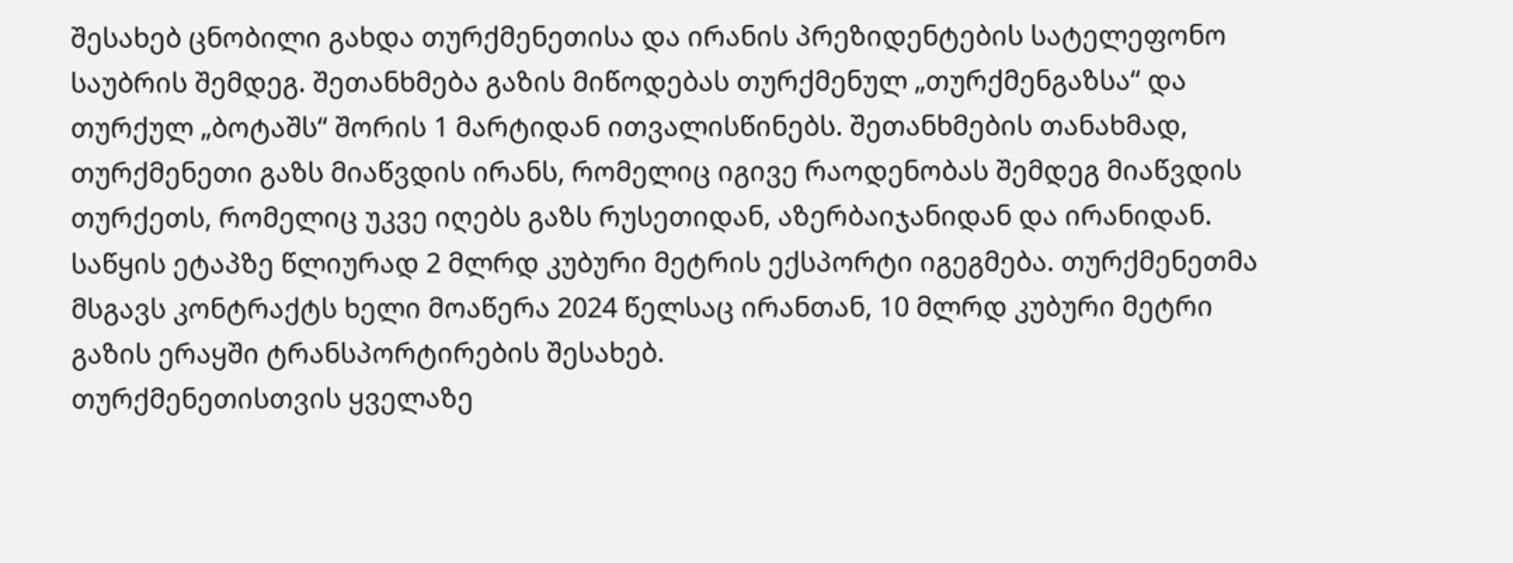შესახებ ცნობილი გახდა თურქმენეთისა და ირანის პრეზიდენტების სატელეფონო საუბრის შემდეგ. შეთანხმება გაზის მიწოდებას თურქმენულ „თურქმენგაზსა“ და თურქულ „ბოტაშს“ შორის 1 მარტიდან ითვალისწინებს. შეთანხმების თანახმად, თურქმენეთი გაზს მიაწვდის ირანს, რომელიც იგივე რაოდენობას შემდეგ მიაწვდის თურქეთს, რომელიც უკვე იღებს გაზს რუსეთიდან, აზერბაიჯანიდან და ირანიდან. საწყის ეტაპზე წლიურად 2 მლრდ კუბური მეტრის ექსპორტი იგეგმება. თურქმენეთმა მსგავს კონტრაქტს ხელი მოაწერა 2024 წელსაც ირანთან, 10 მლრდ კუბური მეტრი გაზის ერაყში ტრანსპორტირების შესახებ.
თურქმენეთისთვის ყველაზე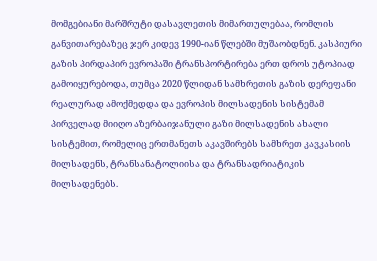მომგებიანი მარშრუტი დასავლეთის მიმართულებაა, რომლის განვითარებაზეც ჯერ კიდევ 1990-იან წლებში მუშაობდნენ. კასპიური გაზის პირდაპირ ევროპაში ტრანსპორტირება ერთ დროს უტოპიად გამოიყურებოდა, თუმცა 2020 წლიდან სამხრეთის გაზის დერეფანი რეალურად ამოქმედდა და ევროპის მილსადენის სისტემამ პირველად მიიღო აზერბაიჯანული გაზი მილსადენის ახალი სისტემით, რომელიც ერთმანეთს აკავშირებს სამხრეთ კავკასიის მილსადენს, ტრანსანატოლიისა და ტრანსადრიატიკის მილსადენებს.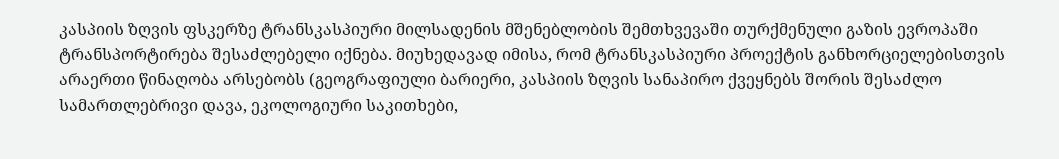კასპიის ზღვის ფსკერზე ტრანსკასპიური მილსადენის მშენებლობის შემთხვევაში თურქმენული გაზის ევროპაში ტრანსპორტირება შესაძლებელი იქნება. მიუხედავად იმისა, რომ ტრანსკასპიური პროექტის განხორციელებისთვის არაერთი წინაღობა არსებობს (გეოგრაფიული ბარიერი, კასპიის ზღვის სანაპირო ქვეყნებს შორის შესაძლო სამართლებრივი დავა, ეკოლოგიური საკითხები,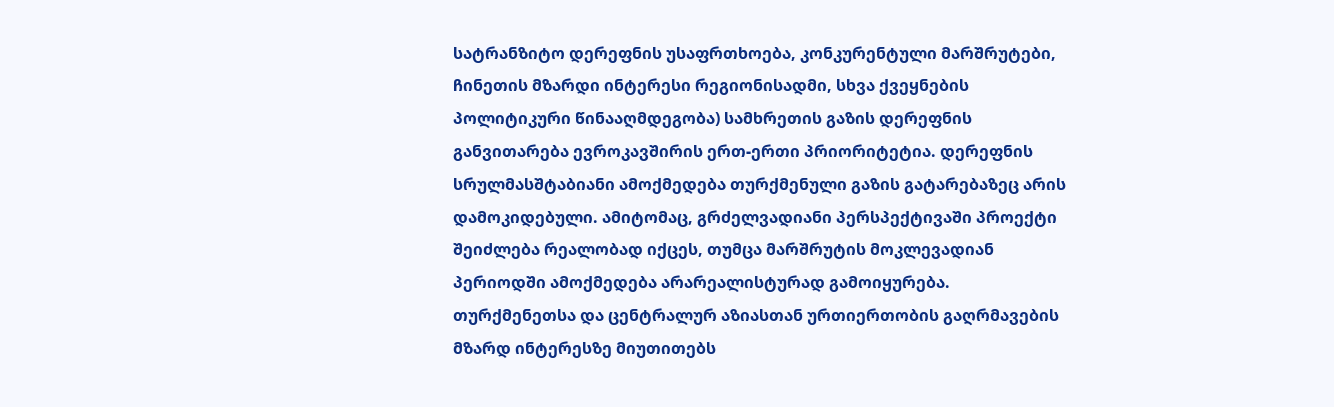სატრანზიტო დერეფნის უსაფრთხოება, კონკურენტული მარშრუტები, ჩინეთის მზარდი ინტერესი რეგიონისადმი, სხვა ქვეყნების პოლიტიკური წინააღმდეგობა) სამხრეთის გაზის დერეფნის განვითარება ევროკავშირის ერთ-ერთი პრიორიტეტია. დერეფნის სრულმასშტაბიანი ამოქმედება თურქმენული გაზის გატარებაზეც არის დამოკიდებული. ამიტომაც, გრძელვადიანი პერსპექტივაში პროექტი შეიძლება რეალობად იქცეს, თუმცა მარშრუტის მოკლევადიან პერიოდში ამოქმედება არარეალისტურად გამოიყურება. თურქმენეთსა და ცენტრალურ აზიასთან ურთიერთობის გაღრმავების მზარდ ინტერესზე მიუთითებს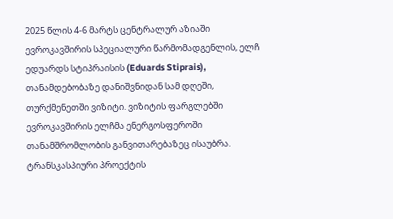2025 წლის 4-6 მარტს ცენტრალურ აზიაში ევროკავშირის სპეციალური წარმომადგენლის, ელჩ ედუარდს სტიპრაისის (Eduards Stiprais), თანამდებობაზე დანიშვნიდან სამ დღეში, თურქმენეთში ვიზიტი. ვიზიტის ფარგლებში ევროკავშირის ელჩმა ენერგოსფეროში თანამშრომლობის განვითარებაზეც ისაუბრა.
ტრანსკასპიური პროექტის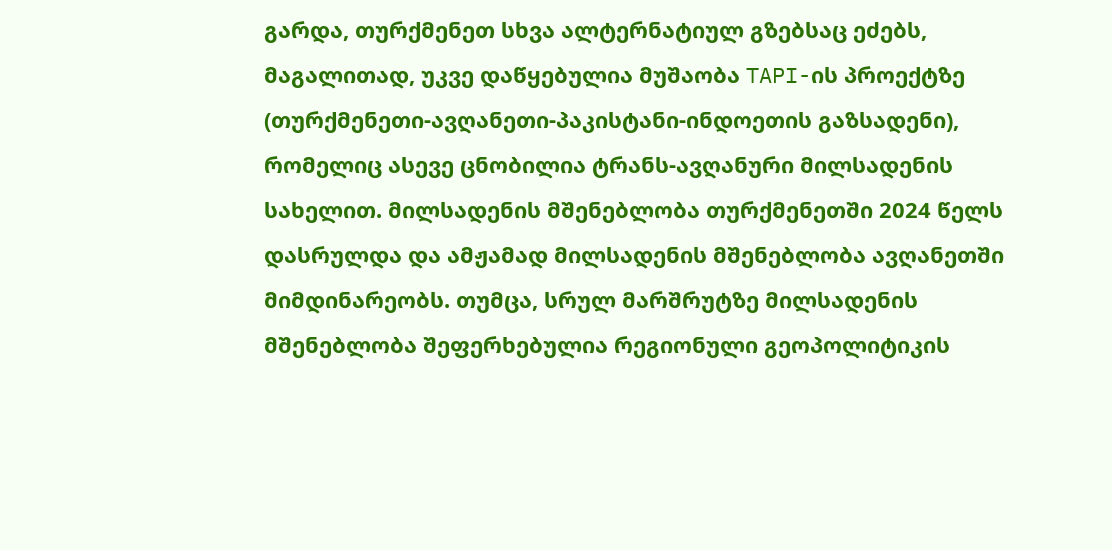გარდა, თურქმენეთ სხვა ალტერნატიულ გზებსაც ეძებს, მაგალითად, უკვე დაწყებულია მუშაობა TAPI-ის პროექტზე (თურქმენეთი-ავღანეთი-პაკისტანი-ინდოეთის გაზსადენი), რომელიც ასევე ცნობილია ტრანს-ავღანური მილსადენის სახელით. მილსადენის მშენებლობა თურქმენეთში 2024 წელს დასრულდა და ამჟამად მილსადენის მშენებლობა ავღანეთში მიმდინარეობს. თუმცა, სრულ მარშრუტზე მილსადენის მშენებლობა შეფერხებულია რეგიონული გეოპოლიტიკის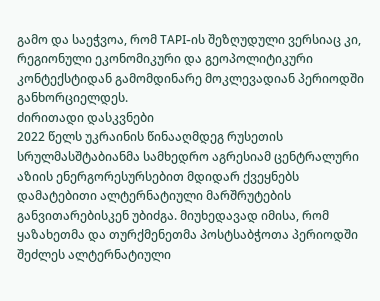გამო და საეჭვოა, რომ TAPI-ის შეზღუდული ვერსიაც კი, რეგიონული ეკონომიკური და გეოპოლიტიკური კონტექსტიდან გამომდინარე მოკლევადიან პერიოდში განხორციელდეს.
ძირითადი დასკვნები
2022 წელს უკრაინის წინააღმდეგ რუსეთის სრულმასშტაბიანმა სამხედრო აგრესიამ ცენტრალური აზიის ენერგორესურსებით მდიდარ ქვეყნებს დამატებითი ალტერნატიული მარშრუტების განვითარებისკენ უბიძგა. მიუხედავად იმისა, რომ ყაზახეთმა და თურქმენეთმა პოსტსაბჭოთა პერიოდში შეძლეს ალტერნატიული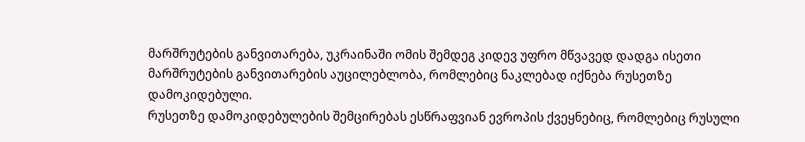მარშრუტების განვითარება, უკრაინაში ომის შემდეგ კიდევ უფრო მწვავედ დადგა ისეთი მარშრუტების განვითარების აუცილებლობა, რომლებიც ნაკლებად იქნება რუსეთზე დამოკიდებული.
რუსეთზე დამოკიდებულების შემცირებას ესწრაფვიან ევროპის ქვეყნებიც, რომლებიც რუსული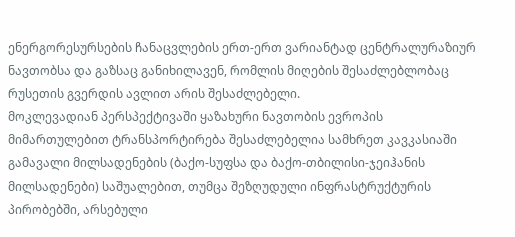ენერგორესურსების ჩანაცვლების ერთ-ერთ ვარიანტად ცენტრალურაზიურ ნავთობსა და გაზსაც განიხილავენ, რომლის მიღების შესაძლებლობაც რუსეთის გვერდის ავლით არის შესაძლებელი.
მოკლევადიან პერსპექტივაში ყაზახური ნავთობის ევროპის მიმართულებით ტრანსპორტირება შესაძლებელია სამხრეთ კავკასიაში გამავალი მილსადენების (ბაქო-სუფსა და ბაქო-თბილისი-ჯეიჰანის მილსადენები) საშუალებით, თუმცა შეზღუდული ინფრასტრუქტურის პირობებში, არსებული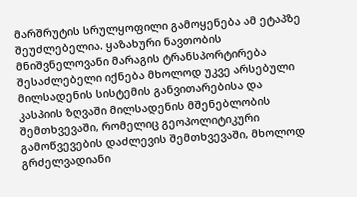მარშრუტის სრულყოფილი გამოყენება ამ ეტაპზე შეუძლებელია. ყაზახური ნავთობის მნიშვნელოვანი მარაგის ტრანსპორტირება შესაძლებელი იქნება მხოლოდ უკვე არსებული მილსადენის სისტემის განვითარებისა და კასპიის ზღვაში მილსადენის მშენებლობის შემთხვევაში, რომელიც გეოპოლიტიკური გამოწვევების დაძლევის შემთხვევაში, მხოლოდ გრძელვადიანი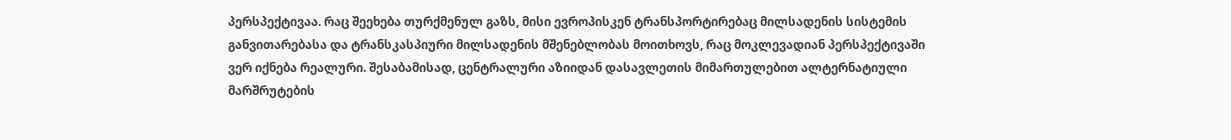პერსპექტივაა. რაც შეეხება თურქმენულ გაზს, მისი ევროპისკენ ტრანსპორტირებაც მილსადენის სისტემის განვითარებასა და ტრანსკასპიური მილსადენის მშენებლობას მოითხოვს, რაც მოკლევადიან პერსპექტივაში ვერ იქნება რეალური. შესაბამისად, ცენტრალური აზიიდან დასავლეთის მიმართულებით ალტერნატიული მარშრუტების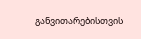განვითარებისთვის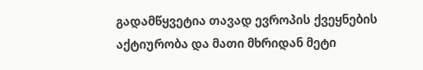გადამწყვეტია თავად ევროპის ქვეყნების აქტიურობა და მათი მხრიდან მეტი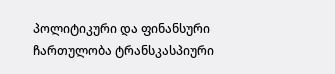პოლიტიკური და ფინანსური ჩართულობა ტრანსკასპიური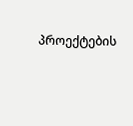პროექტების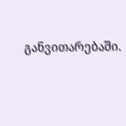განვითარებაში.